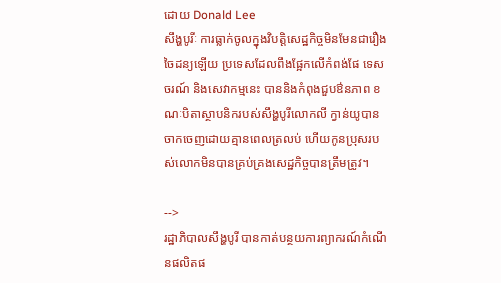ដោយ Donald Lee
សឹង្ហបូរីៈ ការធ្លាក់ចូលក្នុងវិបត្តិសេដ្ឋកិច្ចមិនមែនជារឿងចៃដន្យឡើយ ប្រទេសដែលពឹងផ្អែកលើកំពង់ផែ ទេសចរណ៍ និងសេវាកម្មនេះ បាននិងកំពុងជួបឳនភាព ខណៈបិតាស្ថាបនិករបស់សឹង្ហបូរីលោកលី ក្វាន់យូបានចាកចេញដោយគ្មានពេលត្រលប់ ហើយកូនប្រុសរបស់លោកមិនបានគ្រប់គ្រងសេដ្ឋកិច្ចបានត្រឹមត្រូវ។

-->
រដ្ឋាភិបាលសឹង្ហបូរី បានកាត់បន្ថយការព្យាករណ៍កំណើនផលិតផ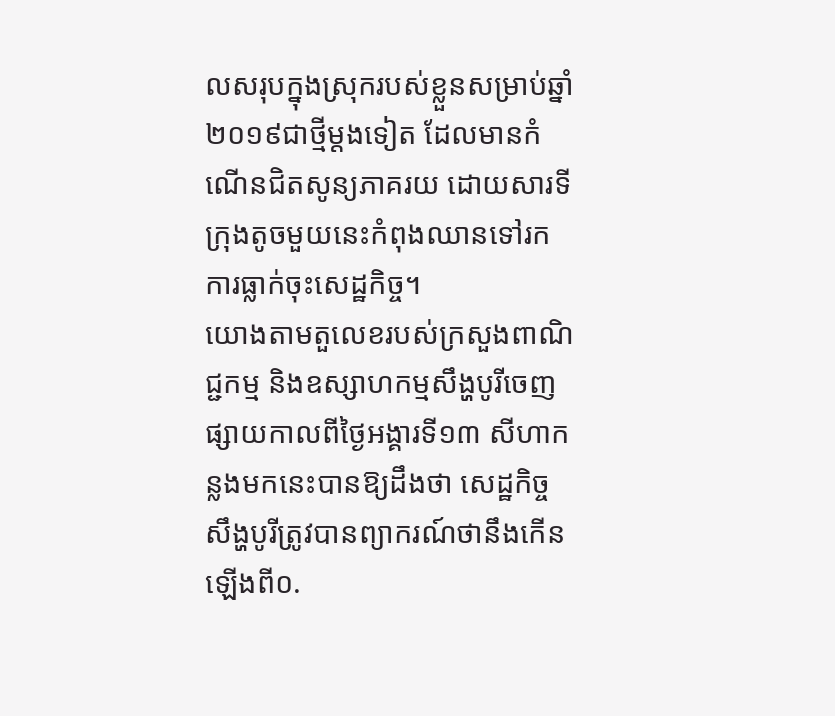លសរុបក្នុងស្រុករបស់ខ្លួនសម្រាប់ឆ្នាំ២០១៩ជាថ្មីម្តងទៀត ដែលមានកំណើនជិតសូន្យភាគរយ ដោយសារទីក្រុងតូចមួយនេះកំពុងឈានទៅរកការធ្លាក់ចុះសេដ្ឋកិច្ច។
យោងតាមតួលេខរបស់ក្រសួងពាណិជ្ជកម្ម និងឧស្សាហកម្មសឹង្ហបូរីចេញផ្សាយកាលពីថ្ងៃអង្គារទី១៣ សីហាកន្លងមកនេះបានឱ្យដឹងថា សេដ្ឋកិច្ចសឹង្ហបូរីត្រូវបានព្យាករណ៍ថានឹងកើនឡើងពី០.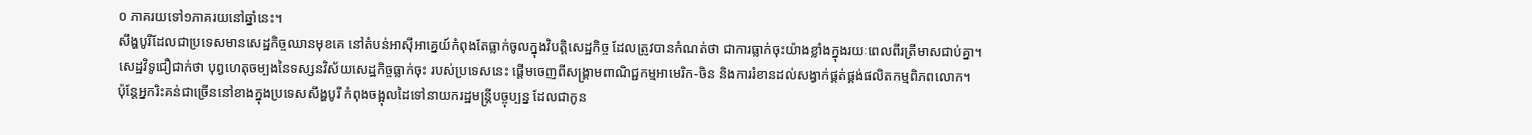០ ភាគរយទៅ១ភាគរយនៅឆ្នាំនេះ។
សឹង្ហបូរីដែលជាប្រទេសមានសេដ្ឋកិច្ចឈានមុខគេ នៅតំបន់អាស៊ីអាគ្នេយ៍កំពុងតែធ្លាក់ចូលក្នុងវិបត្តិសេដ្ឋកិច្ច ដែលត្រូវបានកំណត់ថា ជាការធ្លាក់ចុះយ៉ាងខ្លាំងក្នុងរយៈពេលពីរត្រីមាសជាប់គ្នា។
សេដ្ឋវិទូជឿជាក់ថា បុព្វហេតុចម្បងនៃទស្សនវិស័យសេដ្ឋកិច្ចធ្លាក់ចុះ របស់ប្រទេសនេះ ផ្តើមចេញពីសង្គ្រាមពាណិជ្ជកម្មអាមេរិក-ចិន និងការរំខានដល់សង្វាក់ផ្គត់ផ្គង់ផលិតកម្មពិភពលោក។
ប៉ុន្តែអ្នករិះគន់ជាច្រើននៅខាងក្នុងប្រទេសសឹង្ហបូរី កំពុងចង្អុលដៃទៅនាយករដ្ឋមន្ត្រីបច្ចុប្បន្ន ដែលជាកូន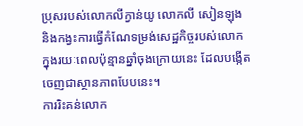ប្រុសរបស់លោកលីក្វាន់យូ លោកលី សៀនឡុង និងកង្វះការធ្វើកំណែទម្រង់សេដ្ឋកិច្ចរបស់លោក ក្នុងរយៈពេលប៉ុន្មានឆ្នាំចុងក្រោយនេះ ដែលបង្កើតចេញជាស្ថានភាពបែបនេះ។
ការរិះគន់លោក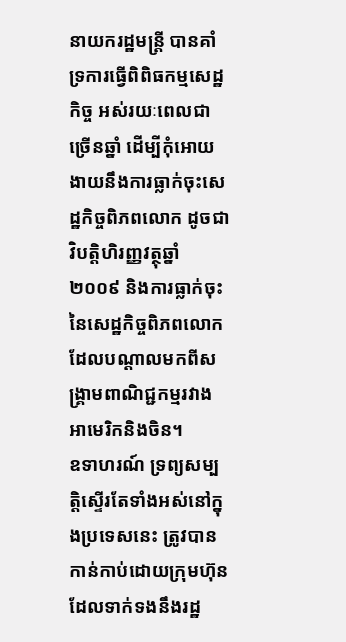នាយករដ្ឋមន្ត្រី បានគាំទ្រការធ្វើពិពិធកម្មសេដ្ឋកិច្ច អស់រយៈពេលជាច្រើនឆ្នាំ ដើម្បីកុំអោយងាយនឹងការធ្លាក់ចុះសេដ្ឋកិច្ចពិភពលោក ដូចជា វិបត្តិហិរញ្ញវត្ថុឆ្នាំ២០០៩ និងការធ្លាក់ចុះនៃសេដ្ឋកិច្ចពិភពលោក ដែលបណ្តាលមកពីសង្គ្រាមពាណិជ្ជកម្មរវាងអាមេរិកនិងចិន។
ឧទាហរណ៍ ទ្រព្យសម្បត្តិស្ទើរតែទាំងអស់នៅក្នុងប្រទេសនេះ ត្រូវបានកាន់កាប់ដោយក្រុមហ៊ុនដែលទាក់ទងនឹងរដ្ឋ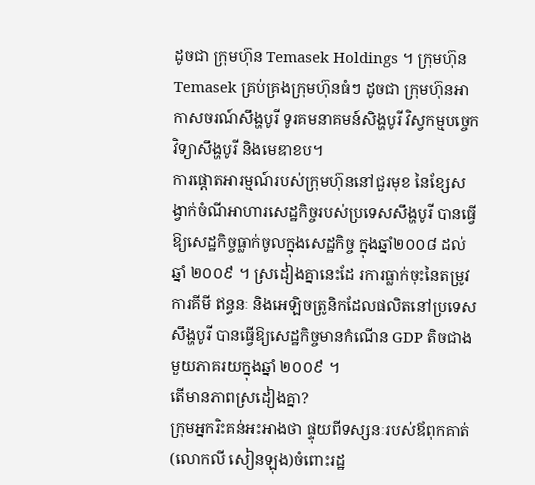ដូចជា ក្រុមហ៊ុន Temasek Holdings ។ ក្រុមហ៊ុន Temasek គ្រប់គ្រងក្រុមហ៊ុនធំៗ ដូចជា ក្រុមហ៊ុនអាកាសចរណ៍សឹង្ហបូរី ទូរគមនាគមន៍សិង្ហបូរី វិស្វកម្មបច្ចេកវិទ្យាសឹង្ហបូរី និងមេឌាខប។
ការផ្តោតអារម្មណ៍របស់ក្រុមហ៊ុននៅជួរមុខ នៃខ្សែសង្វាក់ចំណីអាហារសេដ្ឋកិច្ចរបស់ប្រទេសសឹង្ហបូរី បានធ្វើឱ្យសេដ្ឋកិច្ចធ្លាក់ចូលក្នុងសេដ្ឋកិច្ច ក្នុងឆ្នាំ២០០៨ ដល់ឆ្នាំ ២០០៩ ។ ស្រដៀងគ្នានេះដែ រការធ្លាក់ចុះនៃតម្រូវការគីមី ឥន្ធនៈ និងអេឡិចត្រូនិកដែលផលិតនៅប្រទេសសឹង្ហបូរី បានធ្វើឱ្យសេដ្ឋកិច្ចមានកំណើន GDP តិចជាងមួយភាគរយក្នុងឆ្នាំ ២០០៩ ។
តើមានភាពស្រដៀងគ្នា?
ក្រុមអ្នករិះគន់អះអាងថា ផ្ទុយពីទស្សនៈរបស់ឪពុកគាត់ (លោកលី សៀនឡុង)ចំពោះរដ្ឋ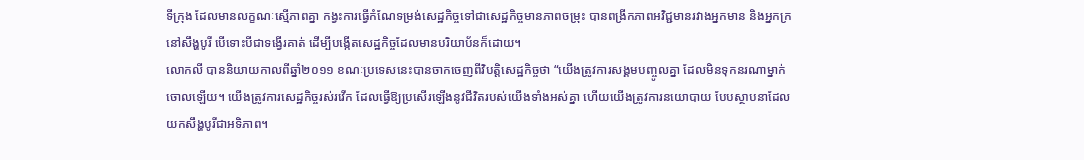ទីក្រុង ដែលមានលក្ខណៈស្មើភាពគ្នា កង្វះការធ្វើកំណែទម្រង់សេដ្ឋកិច្ចទៅជាសេដ្ឋកិច្ចមានភាពចម្រុះ បានពង្រីកភាពអវិជ្ជមានរវាងអ្នកមាន និងអ្នកក្រ នៅសឹង្ហបូរី បើទោះបីជាទង្វើរគាត់ ដើម្បីបង្កើតសេដ្ឋកិច្ចដែលមានបរិយាប័នក៏ដោយ។
លោកលី បាននិយាយកាលពីឆ្នាំ២០១១ ខណៈប្រទេសនេះបានចាកចេញពីវិបត្តិសេដ្ឋកិច្ចថា “យើងត្រូវការសង្គមបញ្ចូលគ្នា ដែលមិនទុកនរណាម្នាក់ចោលឡើយ។ យើងត្រូវការសេដ្ឋកិច្ចរស់រវើក ដែលធ្វើឱ្យប្រសើរឡើងនូវជីវិតរបស់យើងទាំងអស់គ្នា ហើយយើងត្រូវការនយោបាយ បែបស្ថាបនាដែលយកសឹង្ហបូរីជាអទិភាព។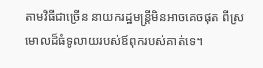តាមវិធីជាច្រើន នាយករដ្ឋមន្ត្រីមិនអាចគេចផុត ពីស្រមោលដ៏ធំទូលាយរបស់ឪពុករបស់គាត់ទេ។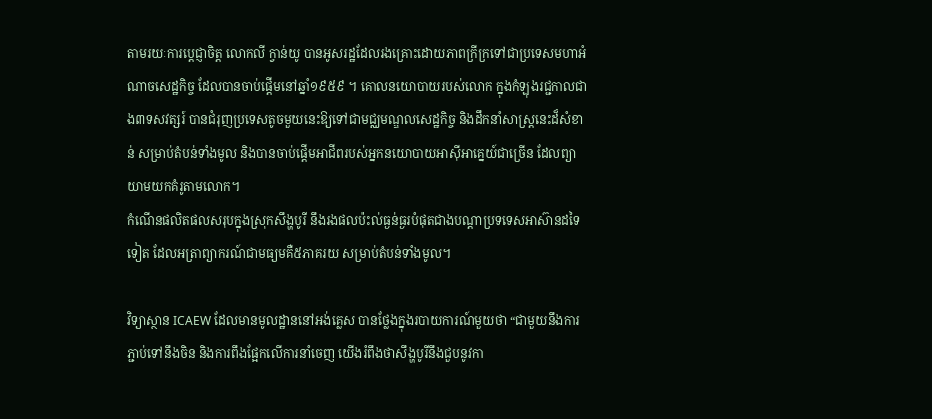តាមរយៈការប្តេជ្ញាចិត្ត លោកលី ក្វាន់យូ បានអូសរដ្ឋដែលរងគ្រោះដោយភាពក្រីក្រទៅជាប្រទេសមហាអំណាចសេដ្ឋកិច្ច ដែលបានចាប់ផ្តើមនៅឆ្នាំ១៩៥៩ ។ គោលនយោបាយរបស់លោក ក្នុងកំឡុងរជ្ជកាលជាង៣ទសវត្សរ៍ បានជំរុញប្រទេសតូចមួយនេះឱ្យទៅជាមជ្ឈមណ្ឌលសេដ្ឋកិច្ច និងដឹកនាំសាស្ត្រនេះដ៏សំខាន់ សម្រាប់តំបន់ទាំងមូល និងបានចាប់ផ្តើមអាជីពរបស់អ្នកនយោបាយអាស៊ីអាគ្នេយ៍ជាច្រើន ដែលព្យាយាមយកគំរូតាមលោក។
កំណើនផលិតផលសរុបក្នុងស្រុកសឹង្ហបូរី នឹងរងផលប៉ះល់ធ្ងន់ធ្ងរបំផុតជាងបណ្តាប្រទទេសអាស៊ានដទៃទៀត ដែលអត្រាព្យាករណ៍ជាមធ្យមគឺ៥ភាគរយ សម្រាប់តំបន់ទាំងមូល។

វិទ្យាស្ថាន ICAEW ដែលមានមូលដ្ឋាននៅអង់គ្លេស បានថ្លែងក្នុងរបាយការណ៍មួយថា “ជាមួយនឹងការភ្ជាប់ទៅនឹងចិន និងការពឹងផ្អែកលើការនាំចេញ យើងរំពឹងថាសឹង្ហបូរីនឹងជួបនូវកា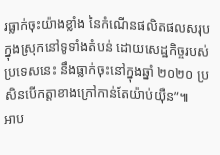រធ្លាក់ចុះយ៉ាងខ្លាំង នៃកំណើនផលិតផលសរុបក្នុងស្រុកនៅទូទាំងតំបន់ ដោយសេដ្ឋកិច្ចរបស់ប្រទេសនេះ នឹងធ្លាក់ចុះនៅក្នុងឆ្នាំ ២០២០ ប្រសិនបើកត្តាខាងក្រៅកាន់តែយ៉ាប់យ៉ឺន”៕
អាប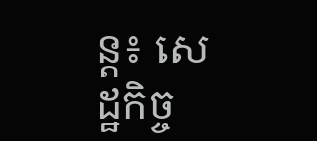ន្ត៖ សេដ្ឋកិច្ច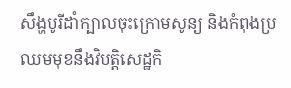សឹង្ហបូរីដាំក្បាលចុះក្រោមសូន្យ និងកំពុងប្រឈមមុខនឹងវិបត្តិសេដ្ឋកិ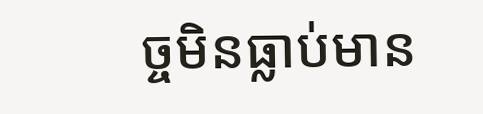ច្ចមិនធ្លាប់មាន